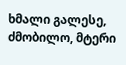ხმალი გალესე, ძმობილო, მტერი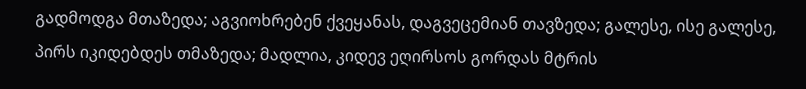გადმოდგა მთაზედა; აგვიოხრებენ ქვეყანას, დაგვეცემიან თავზედა; გალესე, ისე გალესე, პირს იკიდებდეს თმაზედა; მადლია, კიდევ ეღირსოს გორდას მტრის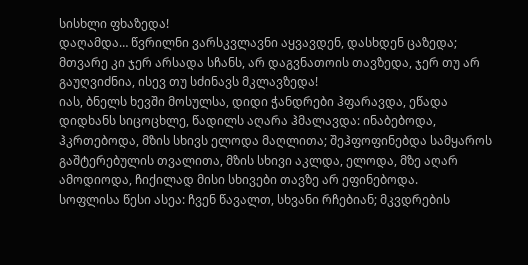სისხლი ფხაზედა!
დაღამდა… წვრილნი ვარსკვლავნი აყვავდენ, დასხდენ ცაზედა; მთვარე კი ჯერ არსადა სჩანს, არ დაგვნათოის თავზედა, ჯერ თუ არ გაუღვიძნია, ისევ თუ სძინავს მკლავზედა!
იას, ბნელს ხევში მოსულსა, დიდი ჭანდრები ჰფარავდა, ეწადა დიდხანს სიცოცხლე, წადილს აღარა ჰმალავდა: ინაბებოდა, ჰკრთებოდა, მზის სხივს ელოდა მაღლითა; შეჰფოფინებდა სამყაროს გაშტერებულის თვალითა, მზის სხივი აკლდა, ელოდა, მზე აღარ ამოდიოდა, ჩიქილად მისი სხივები თავზე არ ეფინებოდა.
სოფლისა წესი ასეა: ჩვენ წავალთ, სხვანი რჩებიან; მკვდრების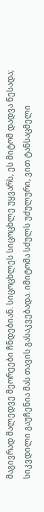მაგივრად მალედვე მეორეები ჩნდებიან. სიცოცხლეს სიცოცხლე უყვარს, ეს მიტომ დადვა წესადა; სიკვდილი გაუჩენია მას თავის გასაკვებადა. იმიტომა სძულს უძულური, ვით ტანსაცმელი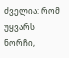ძველია: რომ უყვარს ნორჩი,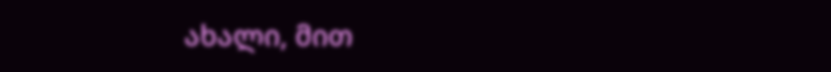ახალი, მით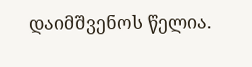დაიმშვენოს წელია.